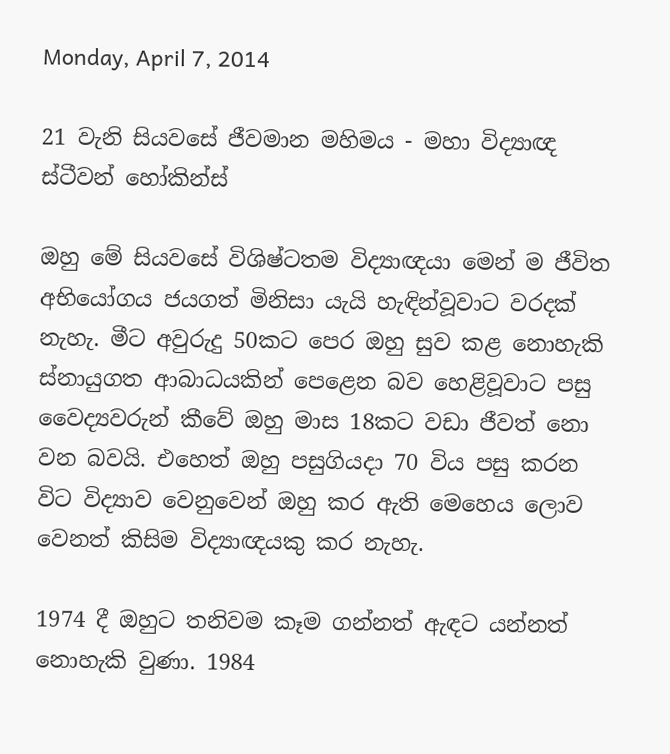Monday, April 7, 2014

21 වැනි සියවසේ ජීවමාන මහිමය - මහා විද්‍යාඥ ස්ටීවන් හෝකින්ස්

ඔහු මේ සියවසේ විශිෂ්ටතම විද්‍යාඥයා මෙන් ම ජීවිත අභියෝගය ජයගත් මිනිසා යැයි හැඳින්වූවාට වරදක් නැහැ. මීට අවුරුදු 50කට පෙර ඔහු සුව කළ නොහැකි ස්නායුගත ආබාධයකින් පෙළෙන බව හෙළිවූවාට පසු වෛද්‍යවරුන් කීවේ ඔහු මාස 18කට වඩා ජීවත් නො වන බවයි. එහෙත් ඔහු පසුගියදා 70 විය පසු කරන විට විද්‍යාව වෙනුවෙන් ඔහු කර ඇති මෙහෙය ලොව වෙනත් කිසිම විද්‍යාඥයකු කර නැහැ.

1974 දී ඔහුට තනිවම කෑම ගන්නත් ඇඳට යන්නත් නොහැකි වුණා. 1984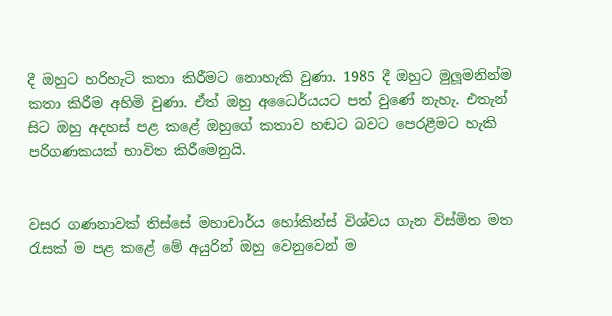දී ඔහුට හරිහැටි කතා කිරීමට නොහැකි වුණා. 1985 දී ඔහුට මුලූමනින්ම කතා කිරීම අහිමි වුණා. ඒත් ඔහු අධෛර්යයට පත් වුණේ නැහැ. එතැන් සිට ඔහු අදහස් පළ කළේ ඔහුගේ කතාව හඬට බවට පෙරළීමට හැකි පරිගණකයක් භාවිත කිරීමෙනුයි.


වසර ගණනාවක් තිස්සේ මහාචාර්ය හෝකින්ස් විශ්වය ගැන විස්මිත මත රැසක් ම පළ කළේ මේ අයුරින් ඔහු වෙනුවෙන් ම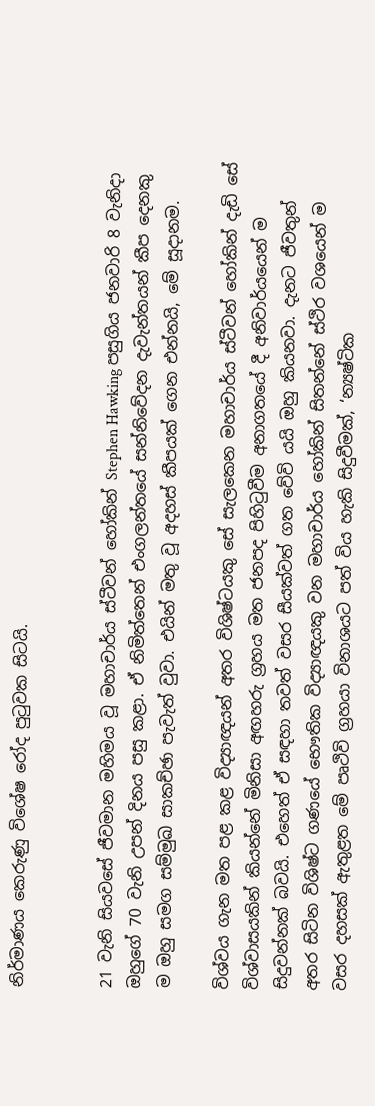නිර්මාණය කෙරුණු විශේෂ රෝද පුටුවක සිටයි.


21 වැනි සියවසේ ජීවමාන මහිමය වූ මහාචාර්ය ස්ටීවන් හෝකින් Stephen Hawking පසුගිය ජනවාරි 8 වැනිදා ඔහුගේ 70 වැනි උපන් දිනය පසු කළා. ඒ නිමිත්තෙන් එංගලන්තයේ සන්නිවේදන දැවැන්තයන් කීප දෙනකු ම ඔහු සමග සම්මුඛ සාකච්ඡා පැවැත් වුවා. එයින් මතු වූ අදහස් කීපයක් ගෙන එන්නයි, මේ සූදානම.

විශ්වය ගැන මත පළ කළ විද්‍යාඥයන් අතර විශිෂ්ටයකු සේ සැලකෙන මහාචාර්ය ස්ටීවන් හෝකින් දැඩි සේ විශ්වාසයකින් කියන්නේ මිනිසා අඟහරු ග්‍රහය මත ජනපද පිහිටුවීම අනාගතයේ දී අනිවාර්යයෙන් ම සිදුවන්නක් බවයි. එහෙත් ඒ සඳහා තවත් වසර සීයක්වත් ගත වේවි යයි ඔහු කියනවා. දැනට ජීවතුන් අතර සිටින විශිෂ්ට ගණයේ භෞතික විද්‍යාඥයකු වන මහාචාර්ය හෝකින් සිතන්නේ ස්ථිර වශයෙන් ම වසර දහසක් ඇතුළත මේ පෘථිවි ග්‍රහයා විනාශයට පත් විය හැකි සිදුවීමක්, ‘න්‍යෂ්ටික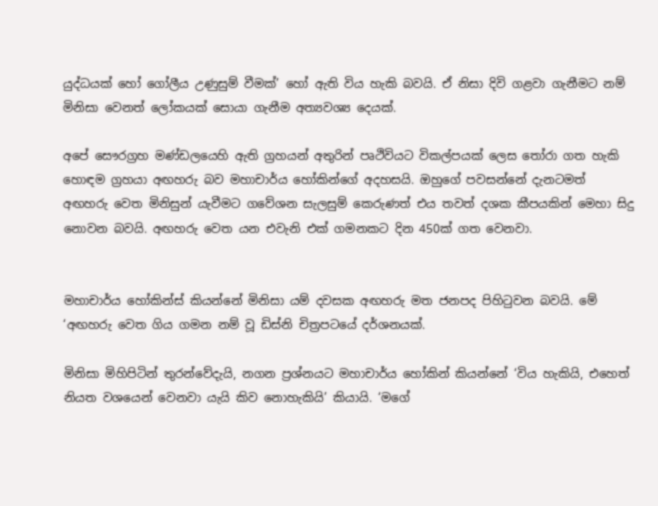යුද්ධයක් හෝ ගෝලීය උණුසුම් වීමක්’ හෝ ඇති විය හැකි බවයි. ඒ නිසා දිවි ගළවා ගැනීමට නම් මිනිසා වෙනත් ලෝකයක් සොයා ගැනීම අත්‍යවශ්‍ය දෙයක්.

අපේ සෞරග්‍රහ මණ්ඩලයෙහි ඇති ග්‍රහයන් අතුරින් පෘථිවියට විකල්පයක් ලෙස තෝරා ගත හැකි හොඳම ග්‍රහයා අඟහරු බව මහාචාර්ය හෝකින්ගේ අදහසයි. ඔහුගේ පවසන්නේ දැනටමත් අඟහරු වෙත මිනිසුන් යැවීමට ගවේශන සැලසුම් කෙරුණත් එය තවත් දශක කීපයකින් මෙහා සිදු නොවන බවයි. අඟහරු වෙත යන එවැනි එක් ගමනකට දින 450ක් ගත වෙනවා.


මහාචාර්ය හෝකින්ස් කියන්නේ මිනිසා යම් දවසක අඟහරු මත ජනපද පිහිටුවන බවයි. මේ ‘අඟහරු වෙත ගිය ගමන නම් වූ ඩිස්නි චිත්‍රපටයේ දර්ශනයක්.

මිනිසා මිහිපිටින් තුරන්වේදැයි, නගන ප්‍රශ්නයට මහාචාර්ය හෝකින් කියන්නේ ‘විය හැකියි, එහෙත් නියත වශයෙන් වෙනවා යැයි කිව නොහැකියි’ කියායි. ‘මගේ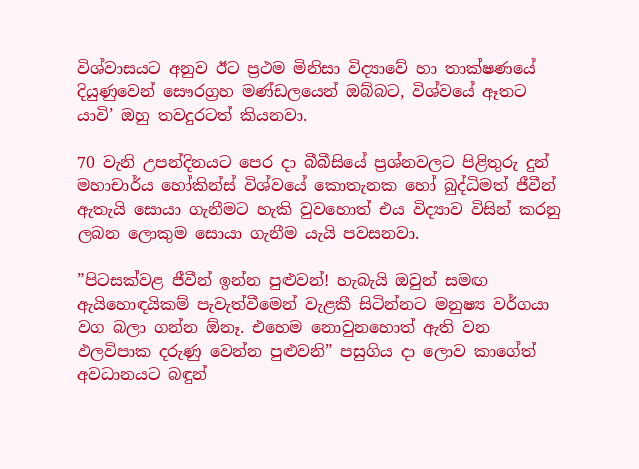විශ්වාසයට අනුව ඊට ප්‍රථම මිනිසා විද්‍යාවේ හා තාක්ෂණයේ දියුණුවෙන් සෞරග්‍රහ මණ්ඩලයෙන් ඔබ්බට, විශ්වයේ ඈතට යාවි’ ඔහු තවදුරටත් කියනවා.

70 වැනි උපන්දිනයට පෙර දා බීබීසියේ ප්‍රශ්නවලට පිළිතුරු දුන් මහාචාර්ය හෝකින්ස් විශ්වයේ කොතැනක හෝ බුද්ධිමත් ජීවීන් ඇතැයි සොයා ගැනීමට හැකි වුවහොත් එය විද්‍යාව විසින් කරනු ලබන ලොකුම සොයා ගැනීම යැයි පවසනවා.

”පිටසක්වළ ජීවීන් ඉන්න පුළුවන්! හැබැයි ඔවුන් සමඟ ඇයිහොඳයිකම් පැවැත්වීමෙන් වැළකී සිටින්නට මනුෂ්‍ය වර්ගයා වග බලා ගන්න ඕනෑ. එහෙම නොවුනහොත් ඇති වන ඵලවිපාක දරුණු වෙන්න පුළුවනි” පසුගිය දා ලොව කාගේත් අවධානයට බඳුන්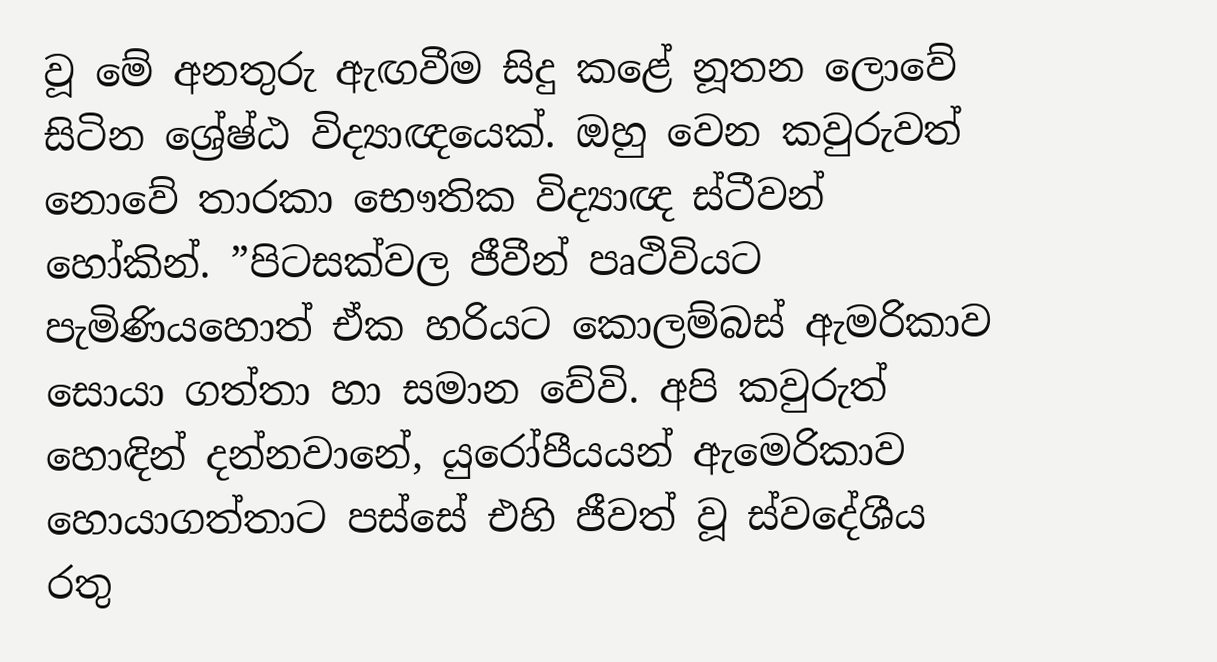වූ මේ අනතුරු ඇඟවීම සිදු කළේ නූතන ලොවේ සිටින ශ්‍රේෂ්ඨ විද්‍යාඥයෙක්. ඔහු වෙන කවුරුවත් නොවේ තාරකා භෞතික විද්‍යාඥ ස්ටීවන් හෝකින්. ”පිටසක්වල ජීවීන් පෘථිවියට පැමිණියහොත් ඒක හරියට කොලම්බස් ඇමරිකාව සොයා ගත්තා හා සමාන වේවි. අපි කවුරුත් හොඳින් දන්නවානේ, යුරෝපීයයන් ඇමෙරිකාව හොයාගත්තාට පස්සේ එහි ජීවත් වූ ස්වදේශීය රතු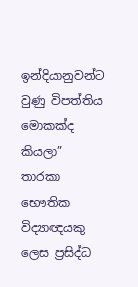ඉන්දියානුවන්ට වුණු විපත්තිය මොකක්ද කියලා” තාරකා භෞතික විද්‍යාඥයකු ලෙස ප්‍රසිද්ධ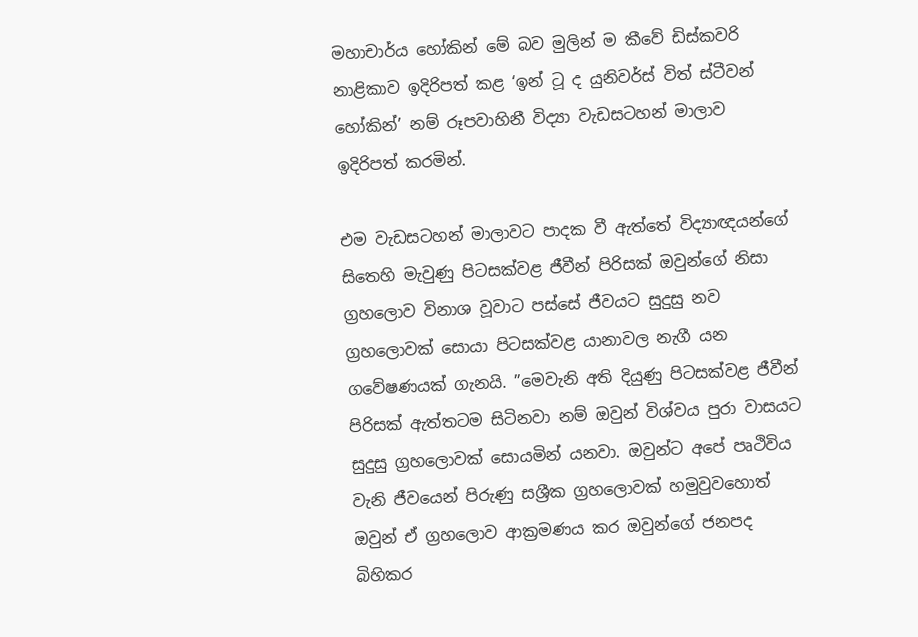මහාචාර්ය හෝකින් මේ බව මුලින් ම කීවේ ඩිස්කවරි නාළිකාව ඉදිරිපත් කළ ‘ඉන් ටූ ද යුනිවර්ස් විත් ස්ටීවන් හෝකින්’ නම් රූපවාහිනී විද්‍යා වැඩසටහන් මාලාව ඉදිරිපත් කරමින්.

එම වැඩසටහන් මාලාවට පාදක වී ඇත්තේ විද්‍යාඥයන්ගේ සිතෙහි මැවුණු පිටසක්වළ ජීවීන් පිරිසක් ඔවුන්ගේ නිසා ග්‍රහලොව විනාශ වූවාට පස්සේ ජීවයට සුදුසු නව ග්‍රහලොවක් සොයා පිටසක්වළ යානාවල නැගී යන ගවේෂණයක් ගැනයි. ”මෙවැනි අති දියුණු පිටසක්වළ ජීවීන් පිරිසක් ඇත්තටම සිටිනවා නම් ඔවුන් විශ්වය පුරා වාසයට සුදුසු ග්‍රහලොවක් සොයමින් යනවා. ඔවුන්ට අපේ පෘථිවිය වැනි ජීවයෙන් පිරුණු සශ්‍රීක ග්‍රහලොවක් හමුවුවහොත් ඔවුන් ඒ ග්‍රහලොව ආක්‍රමණය කර ඔවුන්ගේ ජනපද බිහිකර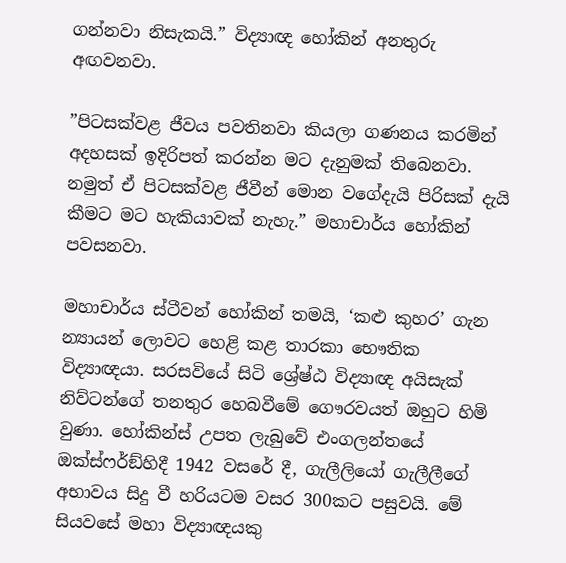ගන්නවා නිසැකයි.” විද්‍යාඥ හෝකින් අනතුරු අඟවනවා.

”පිටසක්වළ ජීවය පවතිනවා කියලා ගණනය කරමින් අදහසක් ඉදිරිපත් කරන්න මට දැනුමක් තිබෙනවා. නමුත් ඒ පිටසක්වළ ජීවීන් මොන වගේදැයි පිරිසක් දැයි කීමට මට හැකියාවක් නැහැ.” මහාචාර්ය හෝකින් පවසනවා.

මහාචාර්ය ස්ටීවන් හෝකින් තමයි, ‘කළු කුහර’ ගැන න්‍යායන් ලොවට හෙළි කළ තාරකා භෞතික විද්‍යාඥයා. සරසවියේ සිටි ශ්‍රේෂ්ඨ විද්‍යාඥ අයිසැක් නිව්ටන්ගේ තනතුර හෙබවීමේ ගෞරවයත් ඔහුට හිමි වුණා. හෝකින්ස් උපත ලැබුවේ එංගලන්තයේ ඔක්ස්ෆර්ඞ්හිදී 1942 වසරේ දී, ගැලීලියෝ ගැලීලීගේ අභාවය සිදු වී හරියටම වසර 300කට පසුවයි. මේ සියවසේ මහා විද්‍යාඥයකු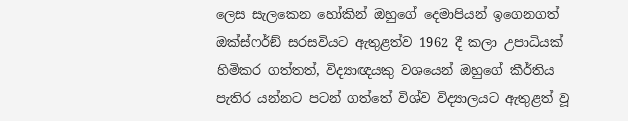ලෙස සැලකෙන හෝකින් ඔහුගේ දෙමාපියන් ඉගෙනගත් ඔක්ස්ෆර්ඞ් සරසවියට ඇතුළත්ව 1962 දී කලා උපාධියක් හිමිකර ගත්තත්, විද්‍යාඥයකු වශයෙන් ඔහුගේ කීර්තිය පැතිර යන්නට පටන් ගත්තේ විශ්ව විද්‍යාලයට ඇතුළත් වූ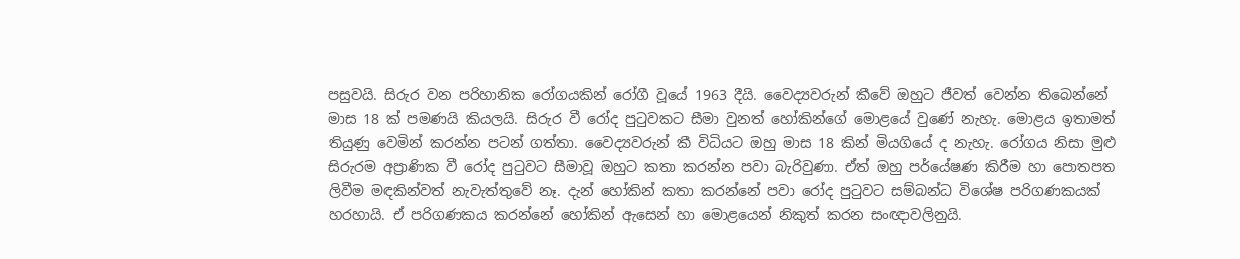පසුවයි. සිරුර වන පරිහානික රෝගයකින් රෝගී වූයේ 1963 දීයි. වෛද්‍යවරුන් කීවේ ඔහුට ජීවත් වෙන්න තිබෙන්නේ මාස 18 ක් පමණයි කියලයි. සිරුර වී රෝද පුටුවකට සීමා වුනත් හෝකින්ගේ මොළයේ වුණේ නැහැ. මොළය ඉතාමත් තියුණු වෙමින් කරන්න පටන් ගත්තා. වෛද්‍යවරුන් කී විධියට ඔහු මාස 18 කින් මියගියේ ද නැහැ. රෝගය නිසා මුළු සිරුරම අප්‍රාණික වී රෝද පුටුවට සීමාවූ ඔහුට කතා කරන්න පවා බැරිවුණා. ඒත් ඔහු පර්යේෂණ කිරීම හා පොතපත ලිවීම මඳකින්වත් නැවැත්තුවේ නෑ. දැන් හෝකින් කතා කරන්නේ පවා රෝද පුටුවට සම්බන්ධ විශේෂ පරිගණකයක් හරහායි. ඒ පරිගණකය කරන්නේ හෝකින් ඇසෙන් හා මොළයෙන් නිකුත් කරන සංඥාවලිනුයි.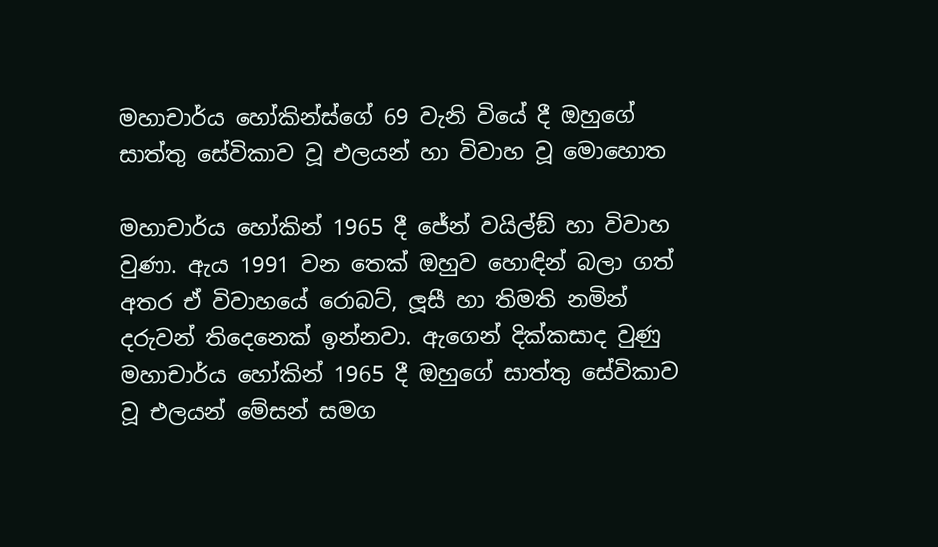මහාචාර්ය හෝකින්ස්ගේ 69 වැනි වියේ දී ඔහුගේ සාත්තු සේවිකාව වූ එලයන් හා විවාහ වූ මොහොත

මහාචාර්ය හෝකින් 1965 දී ජේන් වයිල්ඞ් හා විවාහ වුණා. ඇය 1991 වන තෙක් ඔහුව හොඳින් බලා ගත් අතර ඒ විවාහයේ රොබට්, ලූසී හා තිමති නමින් දරුවන් තිදෙනෙක් ඉන්නවා. ඇගෙන් දික්කසාද වුණු මහාචාර්ය හෝකින් 1965 දී ඔහුගේ සාත්තු සේවිකාව වූ එලයන් මේසන් සමග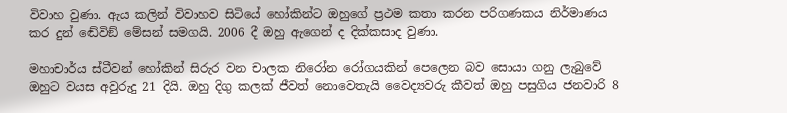විවාහ වුණා. ඇය කලින් විවාහව සිටියේ හෝකින්ට ඔහුගේ ප්‍රථම කතා කරන පරිගණකය නිර්මාණය කර දුන් ඬේවිඞ් මේසන් සමගයි. 2006 දී ඔහු ඇගෙන් ද දික්කසාද වුණා.

මහාචාර්ය ස්ටීවන් හෝකින් සිරුර වන චාලක නිරෝන රෝගයකින් පෙලෙන බව සොයා ගනු ලැබුවේ ඔහුට වයස අවුරුදු 21 දියි. ඔහු දිගු කලක් ජීවත් නොවෙතැයි වෛද්‍යවරු කීවත් ඔහු පසුගිය ජනවාරි 8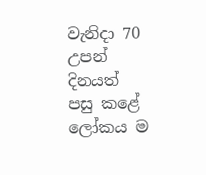වැනිදා 70 උපන් දිනයත් පසු කළේ ලෝකය ම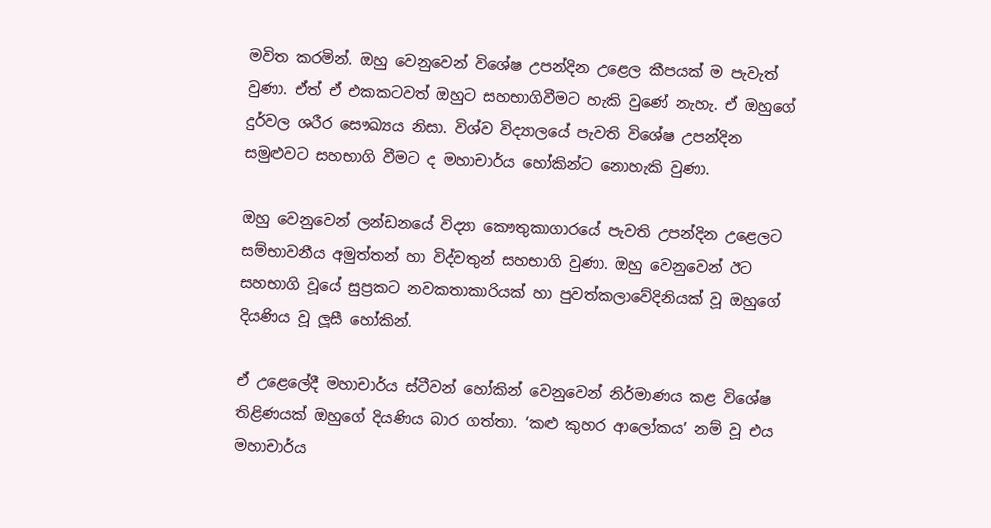මවිත කරමින්. ඔහු වෙනුවෙන් විශේෂ උපන්දින උළෙල කීපයක් ම පැවැත් වුණා. ඒත් ඒ එකකටවත් ඔහුට සහභාගිවීමට හැකි වුණේ නැහැ. ඒ ඔහුගේ දුර්වල ශරීර සෞඛ්‍යය නිසා. විශ්ව විද්‍යාලයේ පැවති විශේෂ උපන්දින සමුළුවට සහභාගි වීමට ද මහාචාර්ය හෝකින්ට නොහැකි වුණා.

ඔහු වෙනුවෙන් ලන්ඩනයේ විද්‍යා කෞතුකාගාරයේ පැවති උපන්දින උළෙලට සම්භාවනීය අමුත්තන් හා විද්වතුන් සහභාගි වුණා. ඔහු වෙනුවෙන් ඊට සහභාගි වූයේ සුප්‍රකට නවකතාකාරියක් හා පුවත්කලාවේදිනියක් වූ ඔහුගේ දියණිය වූ ලූසී හෝකින්.

ඒ උළෙලේදී මහාචාර්ය ස්ටීවන් හෝකින් වෙනුවෙන් නිර්මාණය කළ විශේෂ තිළිණයක් ඔහුගේ දියණිය බාර ගත්තා. ‘කළු කුහර ආලෝකය’ නම් වූ එය මහාචාර්ය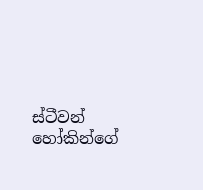ස්ටීවන් හෝකින්ගේ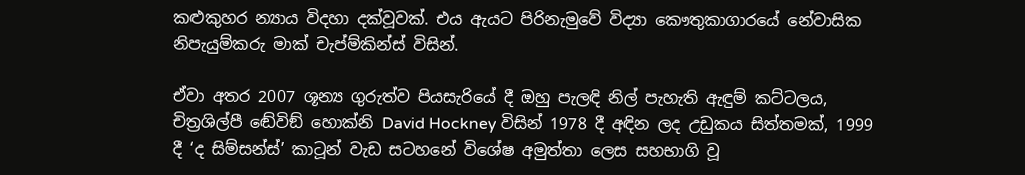කළුකුහර න්‍යාය විදහා දක්වූවක්. එය ඇයට පිරිනැමුවේ විද්‍යා කෞතුකාගාරයේ නේවාසික නිපැයුම්කරු මාක් චැප්ම්කින්ස් විසින්.

ඒවා අතර 2007 ශූන්‍ය ගුරුත්ව පියසැරියේ දී ඔහු පැලඳි නිල් පැහැති ඇඳුම් කට්ටලය, චිත්‍රශිල්පී ඬේවිඞ් හොක්නි David Hockney විසින් 1978 දී අඳින ලද උඩුකය සිත්තමක්, 1999 දී ‘ද සිම්සන්ස්’ කාටූන් වැඩ සටහනේ විශේෂ අමුත්තා ලෙස සහභාගි වූ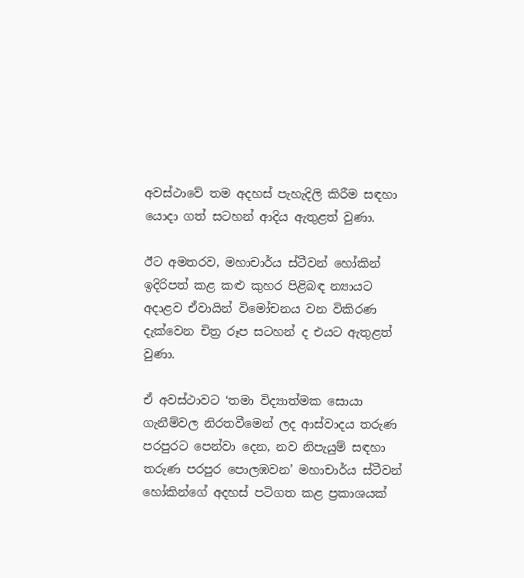අවස්ථාවේ තම අදහස් පැහැදිලි කිරීම සඳහා යොදා ගත් සටහන් ආදිය ඇතුළත් වුණා.

ඊට අමතරව, මහාචාර්ය ස්ටීවන් හෝකින් ඉදිරිපත් කළ කළු කුහර පිළිබඳ න්‍යායට අදාළව ඒවායින් විමෝචනය වන විකිරණ දැක්වෙන චිත්‍ර රූප සටහන් ද එයට ඇතුළත් වුණා.

ඒ අවස්ථාවට ‘තමා විද්‍යාත්මක සොයා ගැනීම්වල නිරතවීමෙන් ලද ආස්වාදය තරුණ පරපුරට පෙන්වා දෙන, නව නිපැයුම් සඳහා තරුණ පරපුර පොලඹවන’ මහාචාර්ය ස්ටීවන් හෝකින්ගේ අදහස් පටිගත කළ ප්‍රකාශයක්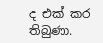ද එක් කර තිබුණා.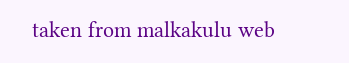taken from malkakulu web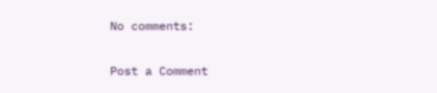No comments:

Post a Comment